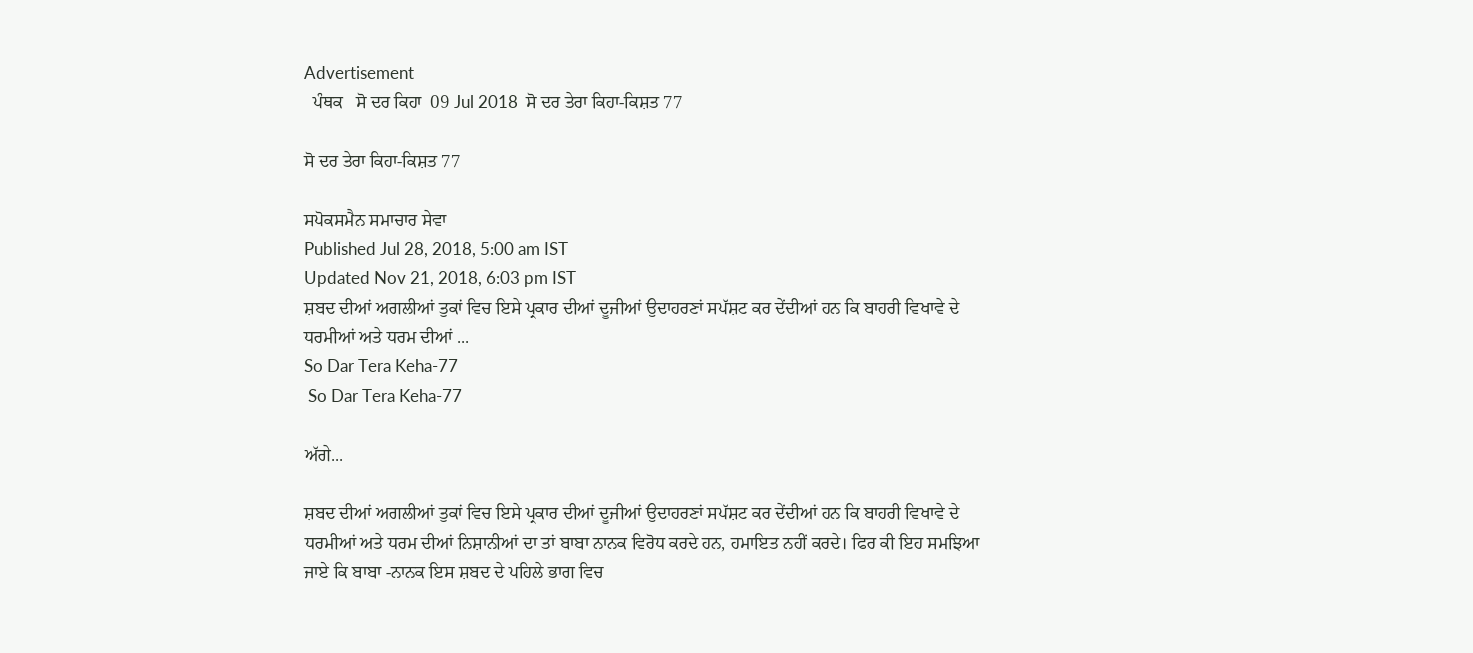Advertisement
  ਪੰਥਕ   ਸੋ ਦਰ ਕਿਹਾ  09 Jul 2018  ਸੋ ਦਰ ਤੇਰਾ ਕਿਹਾ-ਕਿਸ਼ਤ 77

ਸੋ ਦਰ ਤੇਰਾ ਕਿਹਾ-ਕਿਸ਼ਤ 77

ਸਪੋਕਸਮੈਨ ਸਮਾਚਾਰ ਸੇਵਾ
Published Jul 28, 2018, 5:00 am IST
Updated Nov 21, 2018, 6:03 pm IST
ਸ਼ਬਦ ਦੀਆਂ ਅਗਲੀਆਂ ਤੁਕਾਂ ਵਿਚ ਇਸੇ ਪ੍ਰਕਾਰ ਦੀਆਂ ਦੂਜੀਆਂ ਉਦਾਹਰਣਾਂ ਸਪੱਸ਼ਟ ਕਰ ਦੇਂਦੀਆਂ ਹਨ ਕਿ ਬਾਹਰੀ ਵਿਖਾਵੇ ਦੇ ਧਰਮੀਆਂ ਅਤੇ ਧਰਮ ਦੀਆਂ ...
So Dar Tera Keha-77
 So Dar Tera Keha-77

ਅੱਗੇ...

ਸ਼ਬਦ ਦੀਆਂ ਅਗਲੀਆਂ ਤੁਕਾਂ ਵਿਚ ਇਸੇ ਪ੍ਰਕਾਰ ਦੀਆਂ ਦੂਜੀਆਂ ਉਦਾਹਰਣਾਂ ਸਪੱਸ਼ਟ ਕਰ ਦੇਂਦੀਆਂ ਹਨ ਕਿ ਬਾਹਰੀ ਵਿਖਾਵੇ ਦੇ ਧਰਮੀਆਂ ਅਤੇ ਧਰਮ ਦੀਆਂ ਨਿਸ਼ਾਨੀਆਂ ਦਾ ਤਾਂ ਬਾਬਾ ਨਾਨਕ ਵਿਰੋਧ ਕਰਦੇ ਹਨ, ਹਮਾਇਤ ਨਹੀਂ ਕਰਦੇ। ਫਿਰ ਕੀ ਇਹ ਸਮਝਿਆ ਜਾਏ ਕਿ ਬਾਬਾ -ਨਾਨਕ ਇਸ ਸ਼ਬਦ ਦੇ ਪਹਿਲੇ ਭਾਗ ਵਿਚ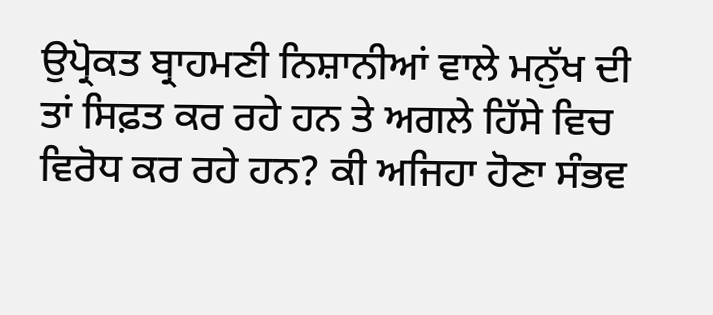ਉਪ੍ਰੋਕਤ ਬ੍ਰਾਹਮਣੀ ਨਿਸ਼ਾਨੀਆਂ ਵਾਲੇ ਮਨੁੱਖ ਦੀ ਤਾਂ ਸਿਫ਼ਤ ਕਰ ਰਹੇ ਹਨ ਤੇ ਅਗਲੇ ਹਿੱਸੇ ਵਿਚ ਵਿਰੋਧ ਕਰ ਰਹੇ ਹਨ? ਕੀ ਅਜਿਹਾ ਹੋਣਾ ਸੰਭਵ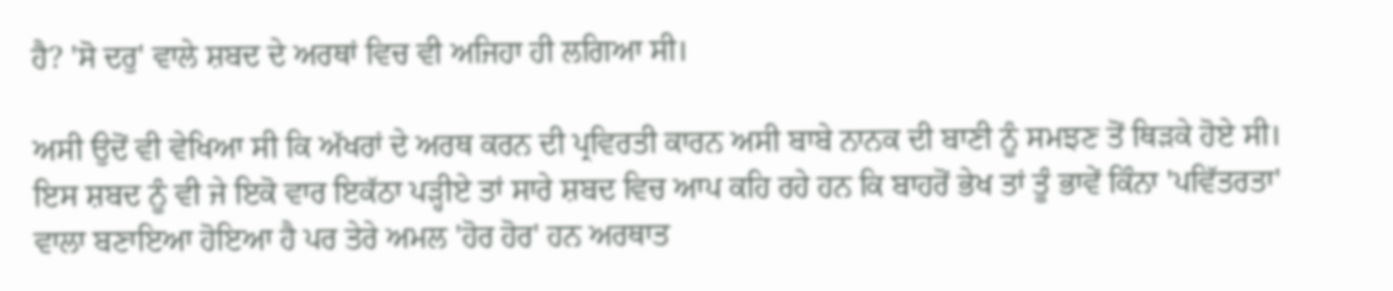ਹੈ? 'ਸੋ ਦਰੁ' ਵਾਲੇ ਸ਼ਬਦ ਦੇ ਅਰਥਾਂ ਵਿਚ ਵੀ ਅਜਿਹਾ ਹੀ ਲਗਿਆ ਸੀ।

ਅਸੀ ਉਦੋਂ ਵੀ ਵੇਖਿਆ ਸੀ ਕਿ ਅੱਖਰਾਂ ਦੇ ਅਰਥ ਕਰਨ ਦੀ ਪ੍ਰਵਿਰਤੀ ਕਾਰਨ ਅਸੀ ਬਾਬੇ ਨਾਨਕ ਦੀ ਬਾਣੀ ਨੂੰ ਸਮਝਣ ਤੋਂ ਥਿੜਕੇ ਹੋਏ ਸੀ। ਇਸ ਸ਼ਬਦ ਨੂੰ ਵੀ ਜੇ ਇਕੋ ਵਾਰ ਇਕੱਠਾ ਪੜ੍ਹੀਏ ਤਾਂ ਸਾਰੇ ਸ਼ਬਦ ਵਿਚ ਆਪ ਕਹਿ ਰਹੇ ਹਨ ਕਿ ਬਾਹਰੋਂ ਭੇਖ ਤਾਂ ਤੂੰ ਭਾਵੇਂ ਕਿੰਨਾ 'ਪਵਿੱਤਰਤਾ' ਵਾਲਾ ਬਣਾਇਆ ਹੋਇਆ ਹੈ ਪਰ ਤੇਰੇ ਅਮਲ 'ਹੋਰ ਹੋਰ' ਹਨ ਅਰਥਾਤ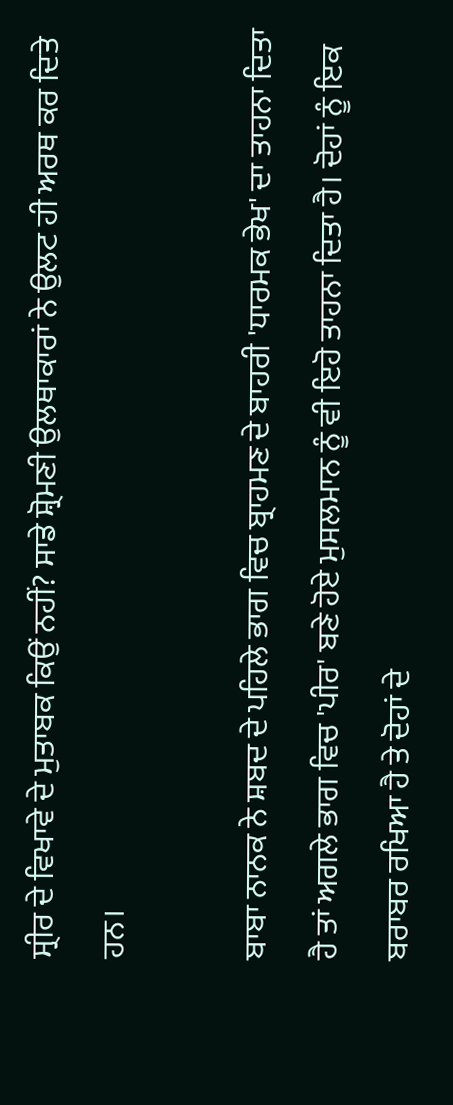ਸ੍ਰੀਰ ਦੇ ਵਿਖਾਵੇ ਦੇ ਮੁਤਾਬਕ ਕਿਉਂ ਨਹੀਂ? ਸਾਡੇ ਸ਼੍ਰੋਮਣੀ ਉਲਥਾਕਾਰਾਂ ਨੇ ਉਲਟ ਹੀ ਅਰਥ ਕਰ ਦਿਤੇ ਹਨ।

ਬਾਬਾ ਨਾਨਕ ਨੇ ਸ਼ਬਦ ਦੇ ਪਹਿਲੇ ਭਾਗ ਵਿਚ ਬ੍ਰਾਹਮਣ ਦੇ ਬਾਹਰੀ 'ਧਾਰਮਕ ਭੇਖ' ਦਾ ਤਾਹਨਾ ਦਿਤਾ ਹੈ ਤਾਂ ਅਗਲੇ ਭਾਗ ਵਿਚ 'ਪੀਰ' ਬਣੇ ਹੋਏ ਮੁਸਲਮਾਨ ਨੂੰ ਵੀ ਇਹੋ ਤਾਹਨਾ ਦਿਤਾ ਹੈ। ਦੋਹਾਂ ਨੂੰ ਇਕ ਬਰਾਬਰ ਰਖਿਆ ਹੈ ਤੇ ਦੋਹਾਂ ਦੇ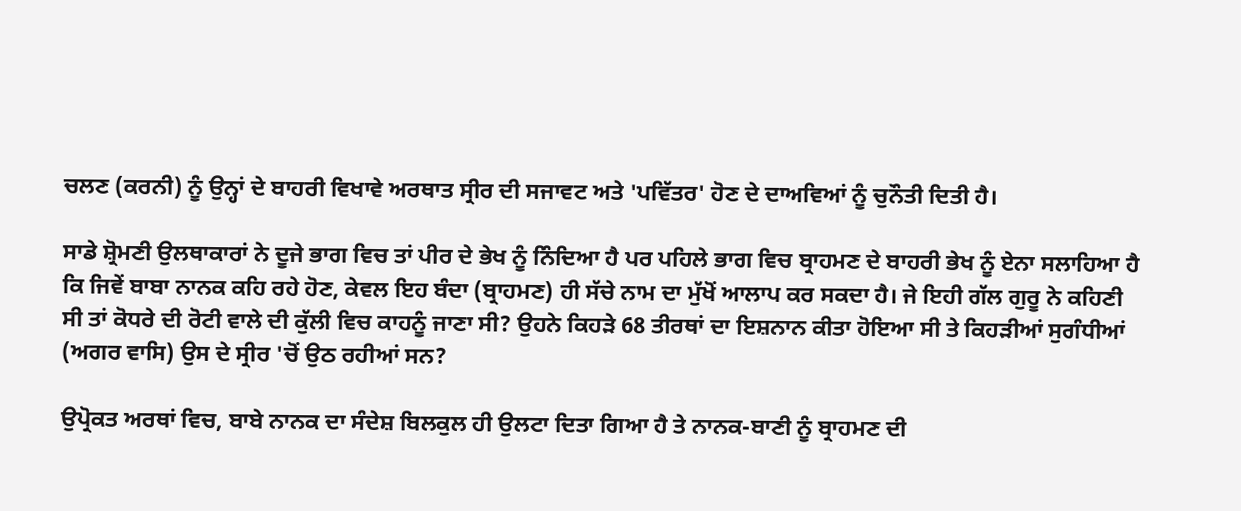ਚਲਣ (ਕਰਨੀ) ਨੂੰ ਉਨ੍ਹਾਂ ਦੇ ਬਾਹਰੀ ਵਿਖਾਵੇ ਅਰਥਾਤ ਸ੍ਰੀਰ ਦੀ ਸਜਾਵਟ ਅਤੇ 'ਪਵਿੱਤਰ' ਹੋਣ ਦੇ ਦਾਅਵਿਆਂ ਨੂੰ ਚੁਨੌਤੀ ਦਿਤੀ ਹੈ।

ਸਾਡੇ ਸ਼੍ਰੋਮਣੀ ਉਲਥਾਕਾਰਾਂ ਨੇ ਦੂਜੇ ਭਾਗ ਵਿਚ ਤਾਂ ਪੀਰ ਦੇ ਭੇਖ ਨੂੰ ਨਿੰਦਿਆ ਹੈ ਪਰ ਪਹਿਲੇ ਭਾਗ ਵਿਚ ਬ੍ਰਾਹਮਣ ਦੇ ਬਾਹਰੀ ਭੇਖ ਨੂੰ ਏਨਾ ਸਲਾਹਿਆ ਹੈ ਕਿ ਜਿਵੇਂ ਬਾਬਾ ਨਾਨਕ ਕਹਿ ਰਹੇ ਹੋਣ, ਕੇਵਲ ਇਹ ਬੰਦਾ (ਬ੍ਰਾਹਮਣ) ਹੀ ਸੱਚੇ ਨਾਮ ਦਾ ਮੁੱਖੋਂ ਆਲਾਪ ਕਰ ਸਕਦਾ ਹੈ। ਜੇ ਇਹੀ ਗੱਲ ਗੁਰੂ ਨੇ ਕਹਿਣੀ ਸੀ ਤਾਂ ਕੋਧਰੇ ਦੀ ਰੋਟੀ ਵਾਲੇ ਦੀ ਕੁੱਲੀ ਵਿਚ ਕਾਹਨੂੰ ਜਾਣਾ ਸੀ? ਉਹਨੇ ਕਿਹੜੇ 68 ਤੀਰਥਾਂ ਦਾ ਇਸ਼ਨਾਨ ਕੀਤਾ ਹੋਇਆ ਸੀ ਤੇ ਕਿਹੜੀਆਂ ਸੁਗੰਧੀਆਂ (ਅਗਰ ਵਾਸਿ) ਉਸ ਦੇ ਸ੍ਰੀਰ 'ਚੋਂ ਉਠ ਰਹੀਆਂ ਸਨ?

ਉਪ੍ਰੋਕਤ ਅਰਥਾਂ ਵਿਚ, ਬਾਬੇ ਨਾਨਕ ਦਾ ਸੰਦੇਸ਼ ਬਿਲਕੁਲ ਹੀ ਉਲਟਾ ਦਿਤਾ ਗਿਆ ਹੈ ਤੇ ਨਾਨਕ-ਬਾਣੀ ਨੂੰ ਬ੍ਰਾਹਮਣ ਦੀ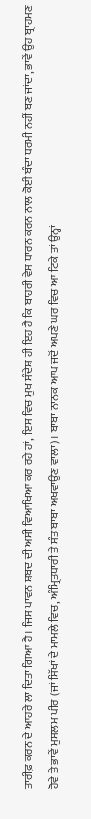ਤਾਰੀਫ਼ ਕਰਨ ਦੇ ਆਹਰੇ ਲਾ ਦਿਤਾ ਗਿਆ ਹੈ। ਜਿਸ ਪਾਵਨ ਸ਼ਬਦ ਦੀ ਅਸੀ ਵਿਆਖਿਆ ਕਰ ਰਹੇ ਹਾਂ, ਇਸ ਵਿਚ ਮੁਖ ਸੰਦੇਸ਼ ਹੀ ਇਹ ਹੈ ਕਿ ਬਾਹਰੀ ਵੇਸ ਧਾਰਨ ਕਰਨ ਨਾਲ ਕੋਈ ਬੰਦਾ ਧਰਮੀ ਨਹੀਂ ਬਣ ਜਾਂਦਾ, ਭਾਵੇਂ ਉਹ ਬ੍ਰਾਹਮਣ ਹੋਵੇ ਤੇ ਭਾਵੇਂ ਮੁਸਲਮ ਪੀਰ (ਜਾਂ ਸਿੱਖਾਂ ਦੇ ਮਾਮਲੇ ਵਿਚ, ਅੰਮ੍ਰਿਤਧਾਰੀ ਤੇ ਸੰਤ ਬਾਬਾ ਅਖਵਾਉਣ ਵਾਲਾ)। ਬਾਬਾ ਨਾਨਕ ਆਪ ਜਦੋਂ ਅਪਣੇ ਘਰ ਵਿਚ ਆ ਟਿਕੇ ਤਾਂ ਉਨ੍ਹਾਂ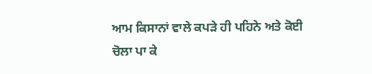ਆਮ ਕਿਸਾਨਾਂ ਵਾਲੇ ਕਪੜੇ ਹੀ ਪਹਿਨੇ ਅਤੇ ਕੋਈ ਚੋਲਾ ਪਾ ਕੇ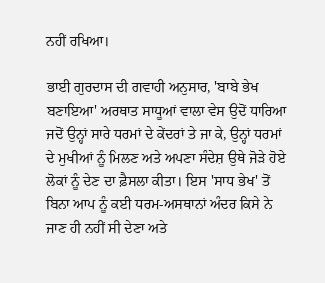ਨਹੀਂ ਰਖਿਆ।

ਭਾਈ ਗੁਰਦਾਸ ਦੀ ਗਵਾਹੀ ਅਨੁਸਾਰ, 'ਬਾਬੇ ਭੇਖ ਬਣਾਇਆ' ਅਰਥਾਤ ਸਾਧੂਆਂ ਵਾਲਾ ਵੇਸ ਉਦੋਂ ਧਾਰਿਆ ਜਦੋਂ ਉਨ੍ਹਾਂ ਸਾਰੇ ਧਰਮਾਂ ਦੇ ਕੇਂਦਰਾਂ ਤੇ ਜਾ ਕੇ, ਉਨ੍ਹਾਂ ਧਰਮਾਂ ਦੇ ਮੁਖੀਆਂ ਨੂੰ ਮਿਲਣ ਅਤੇ ਅਪਣਾ ਸੰਦੇਸ਼ ਉਥੇ ਜੋੜੇ ਹੋਏ ਲੋਕਾਂ ਨੂੰ ਦੇਣ ਦਾ ਫ਼ੈਸਲਾ ਕੀਤਾ। ਇਸ 'ਸਾਧ ਭੇਖ' ਤੋਂ ਬਿਨਾ ਆਪ ਨੂੰ ਕਈ ਧਰਮ-ਅਸਥਾਨਾਂ ਅੰਦਰ ਕਿਸੇ ਨੇ ਜਾਣ ਹੀ ਨਹੀਂ ਸੀ ਦੇਣਾ ਅਤੇ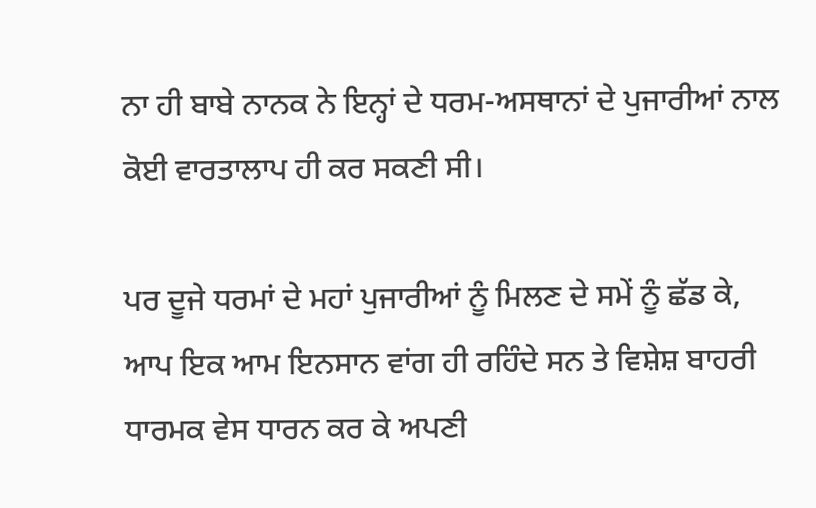ਨਾ ਹੀ ਬਾਬੇ ਨਾਨਕ ਨੇ ਇਨ੍ਹਾਂ ਦੇ ਧਰਮ-ਅਸਥਾਨਾਂ ਦੇ ਪੁਜਾਰੀਆਂ ਨਾਲ ਕੋਈ ਵਾਰਤਾਲਾਪ ਹੀ ਕਰ ਸਕਣੀ ਸੀ।

ਪਰ ਦੂਜੇ ਧਰਮਾਂ ਦੇ ਮਹਾਂ ਪੁਜਾਰੀਆਂ ਨੂੰ ਮਿਲਣ ਦੇ ਸਮੇਂ ਨੂੰ ਛੱਡ ਕੇ, ਆਪ ਇਕ ਆਮ ਇਨਸਾਨ ਵਾਂਗ ਹੀ ਰਹਿੰਦੇ ਸਨ ਤੇ ਵਿਸ਼ੇਸ਼ ਬਾਹਰੀ ਧਾਰਮਕ ਵੇਸ ਧਾਰਨ ਕਰ ਕੇ ਅਪਣੀ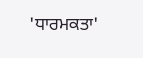'ਧਾਰਮਕਤਾ'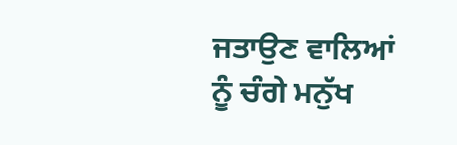ਜਤਾਉਣ ਵਾਲਿਆਂ ਨੂੰ ਚੰਗੇ ਮਨੁੱਖ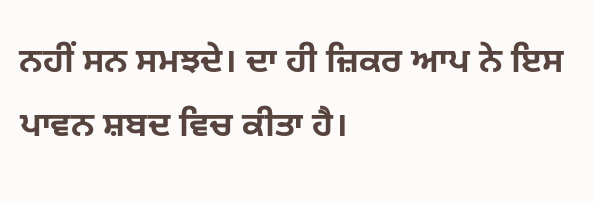ਨਹੀਂ ਸਨ ਸਮਝਦੇ। ਦਾ ਹੀ ਜ਼ਿਕਰ ਆਪ ਨੇ ਇਸ ਪਾਵਨ ਸ਼ਬਦ ਵਿਚ ਕੀਤਾ ਹੈ।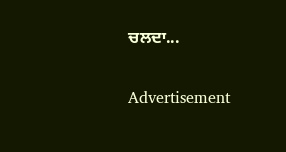ਚਲਦਾ...

Advertisement